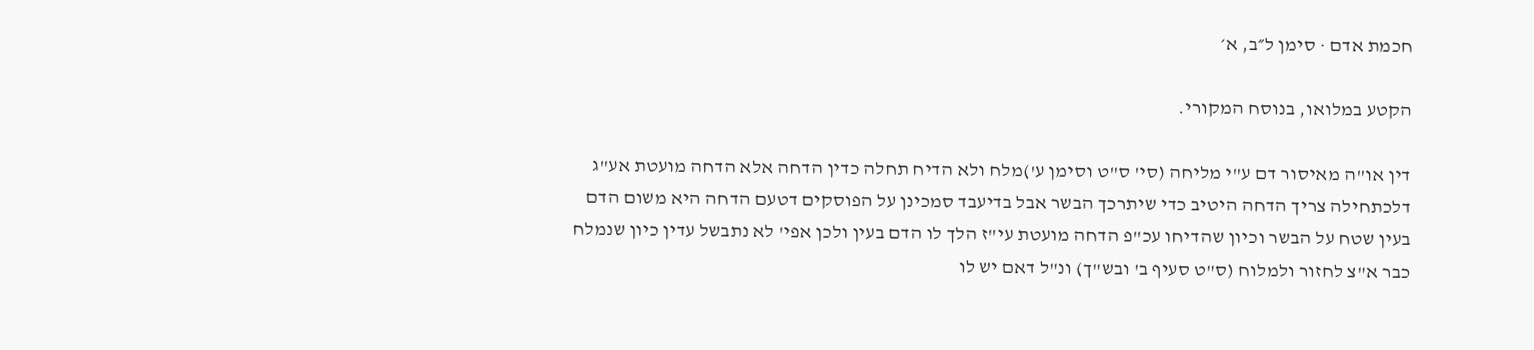חכמת אדם · סימן ל״ב, א׳

הקטע במלואו, בנוסח המקורי.

דין או"ה מאיסור דם ע"י מליחה (סי' ס"ט וסימן ע')מלח ולא הדיח תחלה כדין הדחה אלא הדחה מועטת אע"ג דלכתחילה צריך הדחה היטיב כדי שיתרכך הבשר אבל בדיעבד סמכינן על הפוסקים דטעם הדחה היא משום הדם בעין שטח על הבשר וכיון שהדיחו עכ"פ הדחה מועטת עי"ז הלך לו הדם בעין ולכן אפי' לא נתבשל עדין כיון שנמלח כבר א"צ לחזור ולמלוח (ס"ט סעיף ב' ובש"ך) ונ"ל דאם יש לו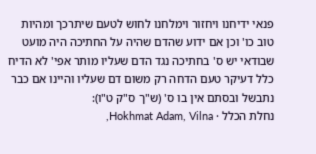פנאי ידיחנו ויחזור וימלחנו לחוש לטעם שיתרכך ומהיות טוב כו' וכן אם ידוע שהדם שהיה על החתיכה היה מועט שבודאי יש ס' בחתיכה נגד הדם שעליו מותר אפי' לא הדיח כלל דעיקר טעם הדחה רק משום דם שעליו והיינו אם כבר נתבשל ובסתם אין בו ס' (ש"ך ס"ק ט"ו):
נחלת הכלל · Hokhmat Adam, Vilna,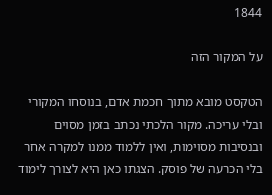1844

על המקור הזה

הטקסט מובא מתוך חכמת אדם, בנוסחו המקורי ובלי עריכה. מקור הלכתי נכתב בזמן מסוים ובנסיבות מסוימות, ואין ללמוד ממנו למקרה אחר בלי הכרעה של פוסק. הצגתו כאן היא לצורך לימוד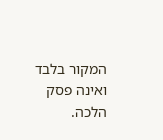המקור בלבד ואינה פסק הלכה.